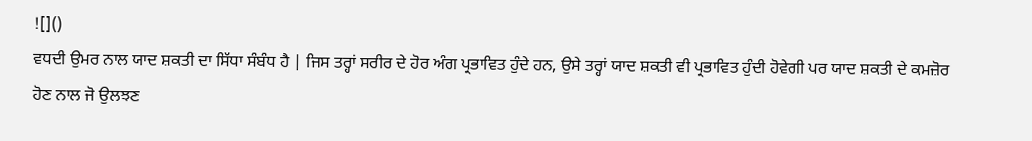![]()
ਵਧਦੀ ਉਮਰ ਨਾਲ ਯਾਦ ਸ਼ਕਤੀ ਦਾ ਸਿੱਧਾ ਸੰਬੰਧ ਹੈ | ਜਿਸ ਤਰ੍ਹਾਂ ਸਰੀਰ ਦੇ ਹੋਰ ਅੰਗ ਪ੍ਰਭਾਵਿਤ ਹੁੰਦੇ ਹਨ, ਉਸੇ ਤਰ੍ਹਾਂ ਯਾਦ ਸ਼ਕਤੀ ਵੀ ਪ੍ਰਭਾਵਿਤ ਹੁੰਦੀ ਹੋਵੇਗੀ ਪਰ ਯਾਦ ਸ਼ਕਤੀ ਦੇ ਕਮਜ਼ੋਰ ਹੋਣ ਨਾਲ ਜੋ ਉਲਝਣ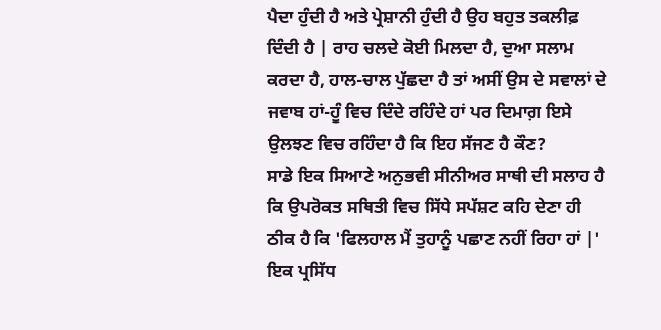ਪੈਦਾ ਹੁੰਦੀ ਹੈ ਅਤੇ ਪ੍ਰੇਸ਼ਾਨੀ ਹੁੰਦੀ ਹੈ ਉਹ ਬਹੁਤ ਤਕਲੀਫ਼ ਦਿੰਦੀ ਹੈ | ਰਾਹ ਚਲਦੇ ਕੋਈ ਮਿਲਦਾ ਹੈ, ਦੁਆ ਸਲਾਮ ਕਰਦਾ ਹੈ, ਹਾਲ-ਚਾਲ ਪੁੱਛਦਾ ਹੈ ਤਾਂ ਅਸੀਂ ਉਸ ਦੇ ਸਵਾਲਾਂ ਦੇ ਜਵਾਬ ਹਾਂ-ਹੂੰ ਵਿਚ ਦਿੰਦੇ ਰਹਿੰਦੇ ਹਾਂ ਪਰ ਦਿਮਾਗ਼ ਇਸੇ ਉਲਝਣ ਵਿਚ ਰਹਿੰਦਾ ਹੈ ਕਿ ਇਹ ਸੱਜਣ ਹੈ ਕੌਣ?
ਸਾਡੇ ਇਕ ਸਿਆਣੇ ਅਨੁਭਵੀ ਸੀਨੀਅਰ ਸਾਥੀ ਦੀ ਸਲਾਹ ਹੈ ਕਿ ਉਪਰੋਕਤ ਸਥਿਤੀ ਵਿਚ ਸਿੱਧੇ ਸਪੱਸ਼ਟ ਕਹਿ ਦੇਣਾ ਹੀ ਠੀਕ ਹੈ ਕਿ 'ਫਿਲਹਾਲ ਮੈਂ ਤੁਹਾਨੂੰ ਪਛਾਣ ਨਹੀਂ ਰਿਹਾ ਹਾਂ |' ਇਕ ਪ੍ਰਸਿੱਧ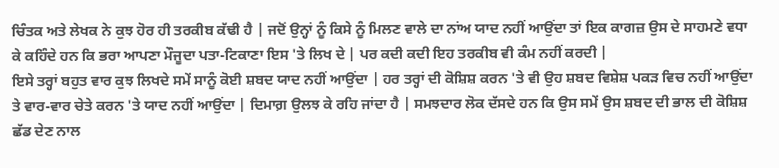ਚਿੰਤਕ ਅਤੇ ਲੇਖਕ ਨੇ ਕੁਝ ਹੋਰ ਹੀ ਤਰਕੀਬ ਕੱਢੀ ਹੈ | ਜਦੋਂ ਉਨ੍ਹਾਂ ਨੂੰ ਕਿਸੇ ਨੂੰ ਮਿਲਣ ਵਾਲੇ ਦਾ ਨਾਂਅ ਯਾਦ ਨਹੀਂ ਆਉਂਦਾ ਤਾਂ ਇਕ ਕਾਗਜ਼ ਉਸ ਦੇ ਸਾਹਮਣੇ ਵਧਾ ਕੇ ਕਹਿੰਦੇ ਹਨ ਕਿ ਭਰਾ ਆਪਣਾ ਮੌਜੂਦਾ ਪਤਾ-ਟਿਕਾਣਾ ਇਸ 'ਤੇ ਲਿਖ ਦੇ | ਪਰ ਕਦੀ ਕਦੀ ਇਹ ਤਰਕੀਬ ਵੀ ਕੰਮ ਨਹੀਂ ਕਰਦੀ |
ਇਸੇ ਤਰ੍ਹਾਂ ਬਹੁਤ ਵਾਰ ਕੁਝ ਲਿਖਦੇ ਸਮੇਂ ਸਾਨੂੰ ਕੋਈ ਸ਼ਬਦ ਯਾਦ ਨਹੀਂ ਆਉਂਦਾ | ਹਰ ਤਰ੍ਹਾਂ ਦੀ ਕੋਸ਼ਿਸ਼ ਕਰਨ 'ਤੇ ਵੀ ਉਹ ਸ਼ਬਦ ਵਿਸ਼ੇਸ਼ ਪਕੜ ਵਿਚ ਨਹੀਂ ਆਉਂਦਾ ਤੇ ਵਾਰ-ਵਾਰ ਚੇਤੇ ਕਰਨ 'ਤੇ ਯਾਦ ਨਹੀਂ ਆਉਂਦਾ | ਦਿਮਾਗ਼ ਉਲਝ ਕੇ ਰਹਿ ਜਾਂਦਾ ਹੈ | ਸਮਝਦਾਰ ਲੋਕ ਦੱਸਦੇ ਹਨ ਕਿ ਉਸ ਸਮੇਂ ਉਸ ਸ਼ਬਦ ਦੀ ਭਾਲ ਦੀ ਕੋਸ਼ਿਸ਼ ਛੱਡ ਦੇਣ ਨਾਲ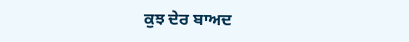ਕੁਝ ਦੇਰ ਬਾਅਦ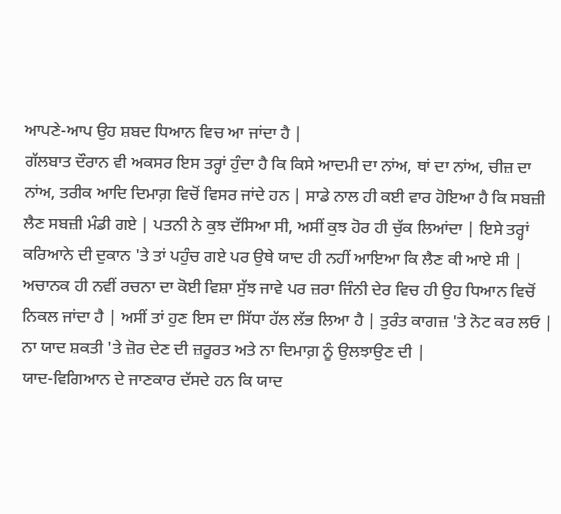ਆਪਣੇ-ਆਪ ਉਹ ਸ਼ਬਦ ਧਿਆਨ ਵਿਚ ਆ ਜਾਂਦਾ ਹੈ |
ਗੱਲਬਾਤ ਦੌਰਾਨ ਵੀ ਅਕਸਰ ਇਸ ਤਰ੍ਹਾਂ ਹੁੰਦਾ ਹੈ ਕਿ ਕਿਸੇ ਆਦਮੀ ਦਾ ਨਾਂਅ, ਥਾਂ ਦਾ ਨਾਂਅ, ਚੀਜ਼ ਦਾ ਨਾਂਅ, ਤਰੀਕ ਆਦਿ ਦਿਮਾਗ਼ ਵਿਚੋਂ ਵਿਸਰ ਜਾਂਦੇ ਹਨ | ਸਾਡੇ ਨਾਲ ਹੀ ਕਈ ਵਾਰ ਹੋਇਆ ਹੈ ਕਿ ਸਬਜ਼ੀ ਲੈਣ ਸਬਜ਼ੀ ਮੰਡੀ ਗਏ | ਪਤਨੀ ਨੇ ਕੁਝ ਦੱਸਿਆ ਸੀ, ਅਸੀਂ ਕੁਝ ਹੋਰ ਹੀ ਚੁੱਕ ਲਿਆਂਦਾ | ਇਸੇ ਤਰ੍ਹਾਂ ਕਰਿਆਨੇ ਦੀ ਦੁਕਾਨ 'ਤੇ ਤਾਂ ਪਹੁੰਚ ਗਏ ਪਰ ਉਥੇ ਯਾਦ ਹੀ ਨਹੀਂ ਆਇਆ ਕਿ ਲੈਣ ਕੀ ਆਏ ਸੀ | ਅਚਾਨਕ ਹੀ ਨਵੀਂ ਰਚਨਾ ਦਾ ਕੋਈ ਵਿਸ਼ਾ ਸੁੱਝ ਜਾਵੇ ਪਰ ਜ਼ਰਾ ਜਿੰਨੀ ਦੇਰ ਵਿਚ ਹੀ ਉਹ ਧਿਆਨ ਵਿਚੋਂ ਨਿਕਲ ਜਾਂਦਾ ਹੈ | ਅਸੀਂ ਤਾਂ ਹੁਣ ਇਸ ਦਾ ਸਿੱਧਾ ਹੱਲ ਲੱਭ ਲਿਆ ਹੈ | ਤੁਰੰਤ ਕਾਗਜ਼ 'ਤੇ ਨੋਟ ਕਰ ਲਓ | ਨਾ ਯਾਦ ਸ਼ਕਤੀ 'ਤੇ ਜ਼ੋਰ ਦੇਣ ਦੀ ਜ਼ਰੂਰਤ ਅਤੇ ਨਾ ਦਿਮਾਗ਼ ਨੂੰ ਉਲਝਾਉਣ ਦੀ |
ਯਾਦ-ਵਿਗਿਆਨ ਦੇ ਜਾਣਕਾਰ ਦੱਸਦੇ ਹਨ ਕਿ ਯਾਦ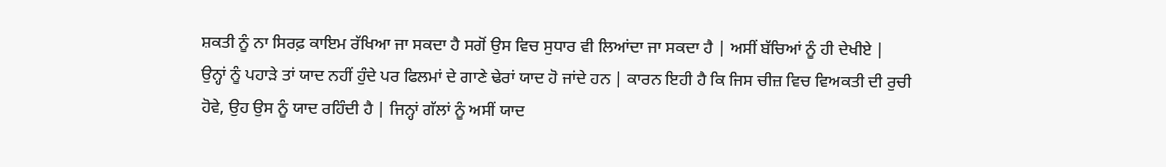ਸ਼ਕਤੀ ਨੂੰ ਨਾ ਸਿਰਫ਼ ਕਾਇਮ ਰੱਖਿਆ ਜਾ ਸਕਦਾ ਹੈ ਸਗੋਂ ਉਸ ਵਿਚ ਸੁਧਾਰ ਵੀ ਲਿਆਂਦਾ ਜਾ ਸਕਦਾ ਹੈ | ਅਸੀਂ ਬੱਚਿਆਂ ਨੂੰ ਹੀ ਦੇਖੀਏ | ਉਨ੍ਹਾਂ ਨੂੰ ਪਹਾੜੇ ਤਾਂ ਯਾਦ ਨਹੀਂ ਹੁੰਦੇ ਪਰ ਫਿਲਮਾਂ ਦੇ ਗਾਣੇ ਢੇਰਾਂ ਯਾਦ ਹੋ ਜਾਂਦੇ ਹਨ | ਕਾਰਨ ਇਹੀ ਹੈ ਕਿ ਜਿਸ ਚੀਜ਼ ਵਿਚ ਵਿਅਕਤੀ ਦੀ ਰੁਚੀ ਹੋਵੇ, ਉਹ ਉਸ ਨੂੰ ਯਾਦ ਰਹਿੰਦੀ ਹੈ | ਜਿਨ੍ਹਾਂ ਗੱਲਾਂ ਨੂੰ ਅਸੀਂ ਯਾਦ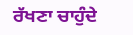ਰੱਖਣਾ ਚਾਹੁੰਦੇ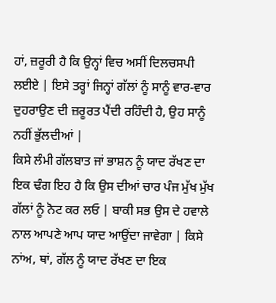ਹਾਂ, ਜ਼ਰੂਰੀ ਹੈ ਕਿ ਉਨ੍ਹਾਂ ਵਿਚ ਅਸੀਂ ਦਿਲਚਸਪੀ ਲਈਏ | ਇਸੇ ਤਰ੍ਹਾਂ ਜਿਨ੍ਹਾਂ ਗੱਲਾਂ ਨੂੰ ਸਾਨੂੰ ਵਾਰ-ਵਾਰ ਦੁਹਰਾਉਣ ਦੀ ਜ਼ਰੂਰਤ ਪੈਂਦੀ ਰਹਿੰਦੀ ਹੈ, ਉਹ ਸਾਨੂੰ ਨਹੀਂ ਭੁੱਲਦੀਆਂ |
ਕਿਸੇ ਲੰਮੀ ਗੱਲਬਾਤ ਜਾਂ ਭਾਸ਼ਨ ਨੂੰ ਯਾਦ ਰੱਖਣ ਦਾ ਇਕ ਢੰਗ ਇਹ ਹੈ ਕਿ ਉਸ ਦੀਆਂ ਚਾਰ ਪੰਜ ਮੁੱਖ ਮੁੱਖ ਗੱਲਾਂ ਨੂੰ ਨੋਟ ਕਰ ਲਓ | ਬਾਕੀ ਸਭ ਉਸ ਦੇ ਹਵਾਲੇ ਨਾਲ ਆਪਣੇ ਆਪ ਯਾਦ ਆਉਂਦਾ ਜਾਵੇਗਾ | ਕਿਸੇ ਨਾਂਅ, ਥਾਂ, ਗੱਲ ਨੂੰ ਯਾਦ ਰੱਖਣ ਦਾ ਇਕ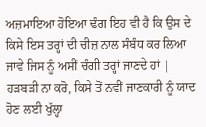ਅਜ਼ਮਾਇਆ ਹੋਇਆ ਢੰਗ ਇਹ ਵੀ ਹੈ ਕਿ ਉਸ ਦੇ ਕਿਸੇ ਇਸ ਤਰ੍ਹਾਂ ਦੀ ਚੀਜ਼ ਨਾਲ ਸੰਬੰਧ ਕਰ ਲਿਆ ਜਾਵੇ ਜਿਸ ਨੂੰ ਅਸੀਂ ਚੰਗੀ ਤਰ੍ਹਾਂ ਜਾਣਦੇ ਹਾਂ | ਹੜਬੜੀ ਨਾ ਕਰੋ, ਕਿਸੇ ਤੋਂ ਨਵੀਂ ਜਾਣਕਾਰੀ ਨੂੰ ਯਾਦ ਹੋਣ ਲਈ ਖੁੱਲ੍ਹਾ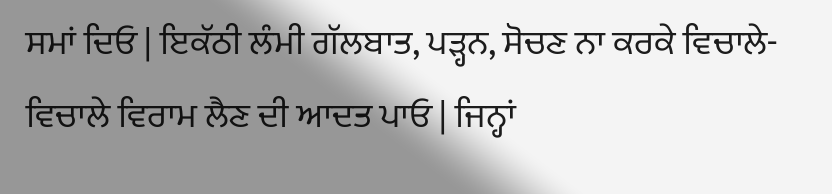ਸਮਾਂ ਦਿਓ | ਇਕੱਠੀ ਲੰਮੀ ਗੱਲਬਾਤ, ਪੜ੍ਹਨ, ਸੋਚਣ ਨਾ ਕਰਕੇ ਵਿਚਾਲੇ-ਵਿਚਾਲੇ ਵਿਰਾਮ ਲੈਣ ਦੀ ਆਦਤ ਪਾਓ | ਜਿਨ੍ਹਾਂ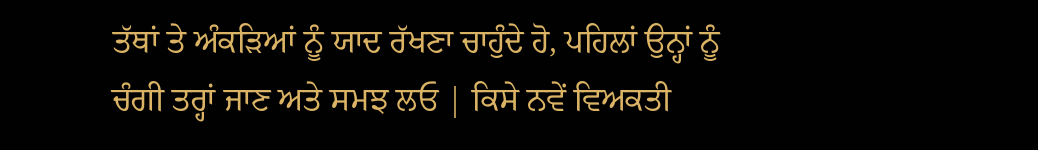ਤੱਥਾਂ ਤੇ ਅੰਕੜਿਆਂ ਨੂੰ ਯਾਦ ਰੱਖਣਾ ਚਾਹੁੰਦੇ ਹੋ, ਪਹਿਲਾਂ ਉਨ੍ਹਾਂ ਨੂੰ ਚੰਗੀ ਤਰ੍ਹਾਂ ਜਾਣ ਅਤੇ ਸਮਝ ਲਓ | ਕਿਸੇ ਨਵੇਂ ਵਿਅਕਤੀ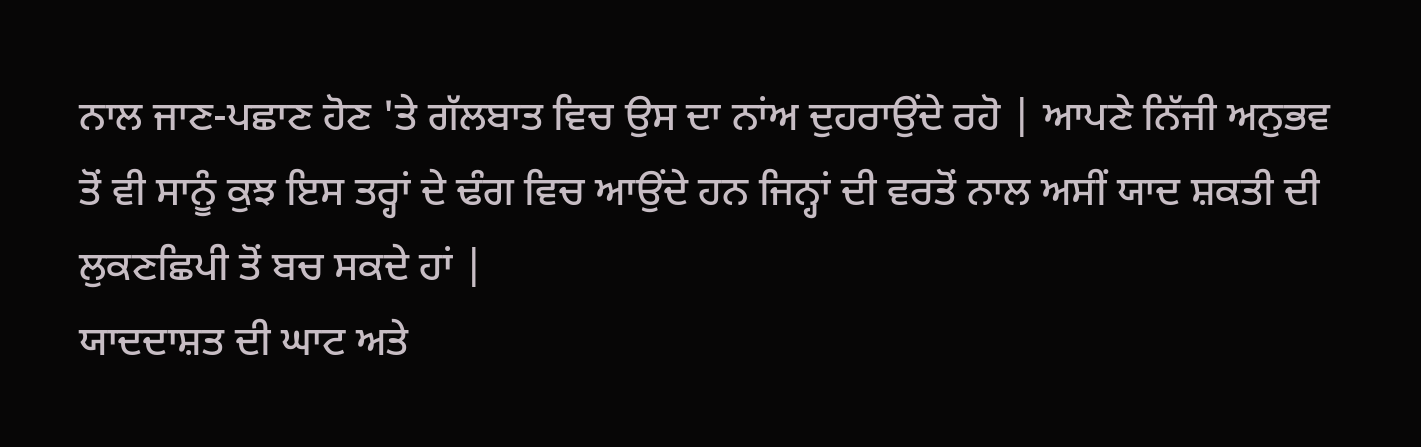ਨਾਲ ਜਾਣ-ਪਛਾਣ ਹੋਣ 'ਤੇ ਗੱਲਬਾਤ ਵਿਚ ਉਸ ਦਾ ਨਾਂਅ ਦੁਹਰਾਉਂਦੇ ਰਹੋ | ਆਪਣੇ ਨਿੱਜੀ ਅਨੁਭਵ ਤੋਂ ਵੀ ਸਾਨੂੰ ਕੁਝ ਇਸ ਤਰ੍ਹਾਂ ਦੇ ਢੰਗ ਵਿਚ ਆਉਂਦੇ ਹਨ ਜਿਨ੍ਹਾਂ ਦੀ ਵਰਤੋਂ ਨਾਲ ਅਸੀਂ ਯਾਦ ਸ਼ਕਤੀ ਦੀ ਲੁਕਣਛਿਪੀ ਤੋਂ ਬਚ ਸਕਦੇ ਹਾਂ |
ਯਾਦਦਾਸ਼ਤ ਦੀ ਘਾਟ ਅਤੇ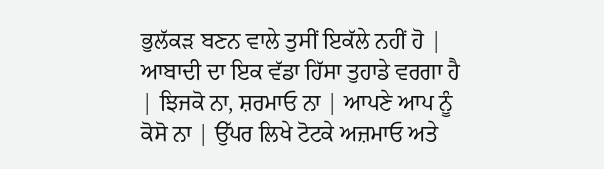ਭੁਲੱਕੜ ਬਣਨ ਵਾਲੇ ਤੁਸੀਂ ਇਕੱਲੇ ਨਹੀਂ ਹੋ | ਆਬਾਦੀ ਦਾ ਇਕ ਵੱਡਾ ਹਿੱਸਾ ਤੁਹਾਡੇ ਵਰਗਾ ਹੈ | ਝਿਜਕੋ ਨਾ, ਸ਼ਰਮਾਓ ਨਾ | ਆਪਣੇ ਆਪ ਨੂੰ ਕੋਸੋ ਨਾ | ਉੱਪਰ ਲਿਖੇ ਟੋਟਕੇ ਅਜ਼ਮਾਓ ਅਤੇ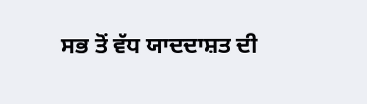ਸਭ ਤੋਂ ਵੱਧ ਯਾਦਦਾਸ਼ਤ ਦੀ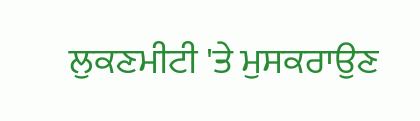ਲੁਕਣਮੀਟੀ 'ਤੇ ਮੁਸਕਰਾਉਣ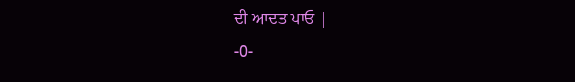ਦੀ ਆਦਤ ਪਾਓ |
-0-